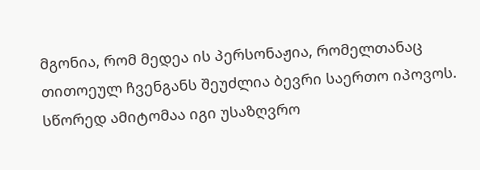მგონია, რომ მედეა ის პერსონაჟია, რომელთანაც თითოეულ ჩვენგანს შეუძლია ბევრი საერთო იპოვოს. სწორედ ამიტომაა იგი უსაზღვრო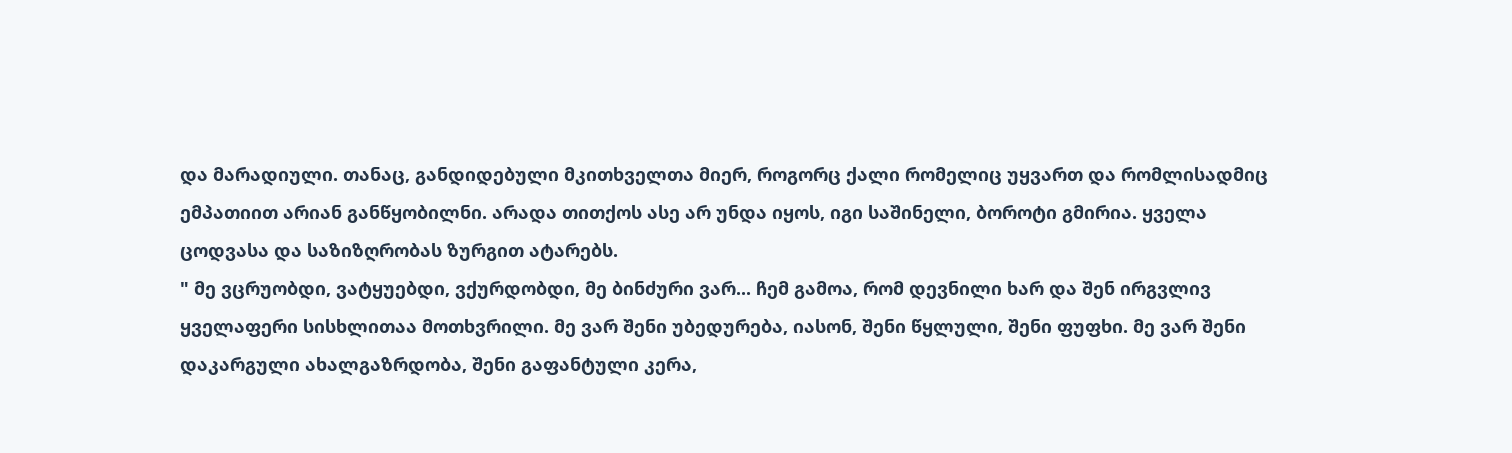და მარადიული. თანაც, განდიდებული მკითხველთა მიერ, როგორც ქალი რომელიც უყვართ და რომლისადმიც ემპათიით არიან განწყობილნი. არადა თითქოს ასე არ უნდა იყოს, იგი საშინელი, ბოროტი გმირია. ყველა ცოდვასა და საზიზღრობას ზურგით ატარებს.
" მე ვცრუობდი, ვატყუებდი, ვქურდობდი, მე ბინძური ვარ... ჩემ გამოა, რომ დევნილი ხარ და შენ ირგვლივ ყველაფერი სისხლითაა მოთხვრილი. მე ვარ შენი უბედურება, იასონ, შენი წყლული, შენი ფუფხი. მე ვარ შენი დაკარგული ახალგაზრდობა, შენი გაფანტული კერა,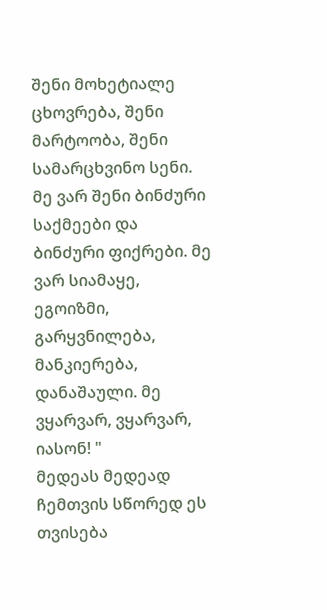შენი მოხეტიალე ცხოვრება, შენი მარტოობა, შენი სამარცხვინო სენი. მე ვარ შენი ბინძური საქმეები და ბინძური ფიქრები. მე ვარ სიამაყე, ეგოიზმი, გარყვნილება, მანკიერება, დანაშაული. მე ვყარვარ, ვყარვარ, იასონ! "
მედეას მედეად ჩემთვის სწორედ ეს თვისება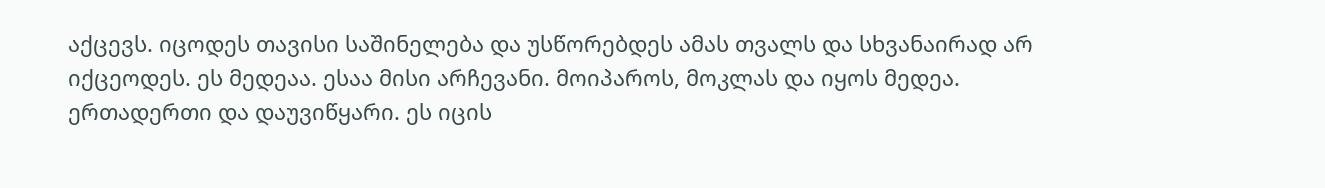აქცევს. იცოდეს თავისი საშინელება და უსწორებდეს ამას თვალს და სხვანაირად არ იქცეოდეს. ეს მედეაა. ესაა მისი არჩევანი. მოიპაროს, მოკლას და იყოს მედეა. ერთადერთი და დაუვიწყარი. ეს იცის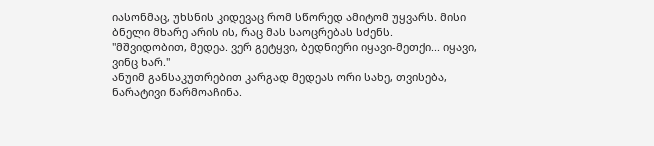იასონმაც, უხსნის კიდევაც რომ სწორედ ამიტომ უყვარს. მისი ბნელი მხარე არის ის, რაც მას საოცრებას სძენს.
"მშვიდობით, მედეა. ვერ გეტყვი, ბედნიერი იყავი-მეთქი... იყავი, ვინც ხარ."
ანუიმ განსაკუთრებით კარგად მედეას ორი სახე, თვისება, ნარატივი წარმოაჩინა.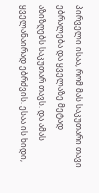პირველი ისაა, რომ მას საკუთარი თავი ებრალება და ყველაზე მეტად აზიზღებს საკუთარ თავს. და ამას ყველანაირად ებრძვის. ესაა ის ხიდი,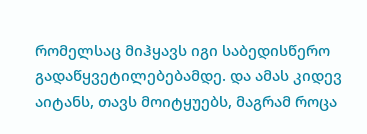რომელსაც მიჰყავს იგი საბედისწერო გადაწყვეტილებებამდე. და ამას კიდევ აიტანს, თავს მოიტყუებს, მაგრამ როცა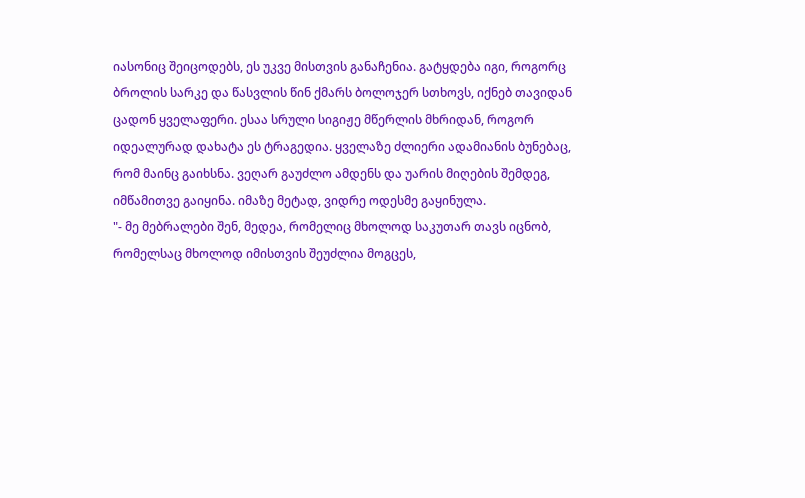იასონიც შეიცოდებს, ეს უკვე მისთვის განაჩენია. გატყდება იგი, როგორც ბროლის სარკე და წასვლის წინ ქმარს ბოლოჯერ სთხოვს, იქნებ თავიდან ცადონ ყველაფერი. ესაა სრული სიგიჟე მწერლის მხრიდან, როგორ იდეალურად დახატა ეს ტრაგედია. ყველაზე ძლიერი ადამიანის ბუნებაც, რომ მაინც გაიხსნა. ვეღარ გაუძლო ამდენს და უარის მიღების შემდეგ, იმწამითვე გაიყინა. იმაზე მეტად, ვიდრე ოდესმე გაყინულა.
"- მე მებრალები შენ, მედეა, რომელიც მხოლოდ საკუთარ თავს იცნობ, რომელსაც მხოლოდ იმისთვის შეუძლია მოგცეს,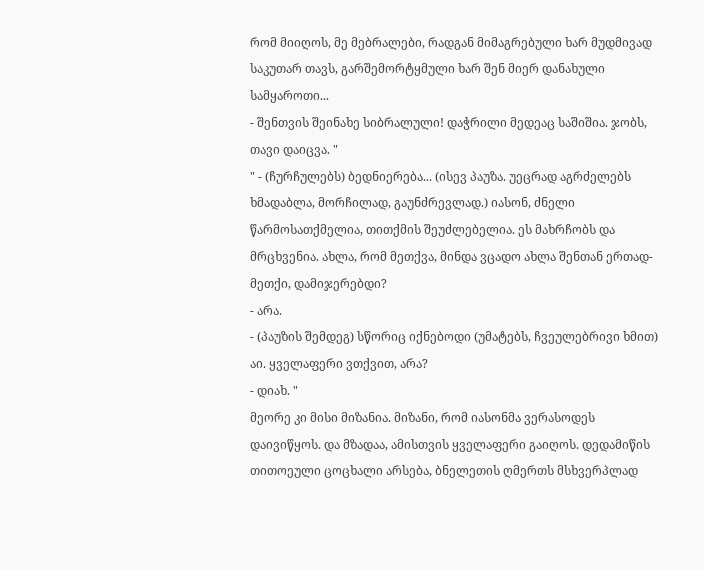რომ მიიღოს, მე მებრალები, რადგან მიმაგრებული ხარ მუდმივად საკუთარ თავს, გარშემორტყმული ხარ შენ მიერ დანახული სამყაროთი...
- შენთვის შეინახე სიბრალული! დაჭრილი მედეაც საშიშია. ჯობს, თავი დაიცვა. "
" - (ჩურჩულებს) ბედნიერება... (ისევ პაუზა. უეცრად აგრძელებს ხმადაბლა, მორჩილად, გაუნძრევლად.) იასონ, ძნელი წარმოსათქმელია, თითქმის შეუძლებელია. ეს მახრჩობს და მრცხვენია. ახლა, რომ მეთქვა, მინდა ვცადო ახლა შენთან ერთად-მეთქი, დამიჯერებდი?
- არა.
- (პაუზის შემდეგ) სწორიც იქნებოდი (უმატებს, ჩვეულებრივი ხმით) აი. ყველაფერი ვთქვით, არა?
- დიახ. "
მეორე კი მისი მიზანია. მიზანი, რომ იასონმა ვერასოდეს დაივიწყოს. და მზადაა, ამისთვის ყველაფერი გაიღოს. დედამიწის თითოეული ცოცხალი არსება, ბნელეთის ღმერთს მსხვერპლად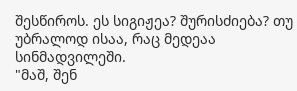შესწიროს. ეს სიგიჟეა? შურისძიება? თუ უბრალოდ ისაა, რაც მედეაა სინმადვილეში.
"მაშ, შენ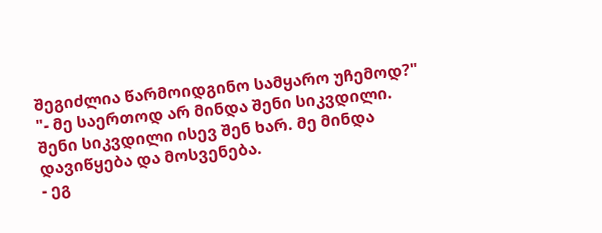შეგიძლია წარმოიდგინო სამყარო უჩემოდ?"
"- მე საერთოდ არ მინდა შენი სიკვდილი. შენი სიკვდილი ისევ შენ ხარ. მე მინდა დავიწყება და მოსვენება.
- ეგ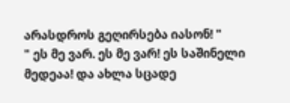არასდროს გეღირსება იასონ! "
" ეს მე ვარ. ეს მე ვარ! ეს საშინელი მედეაა! და ახლა სცადე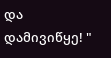და დამივიწყე! "